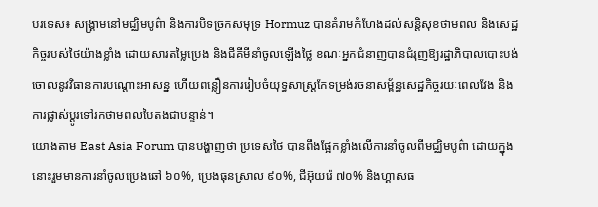បរទេស៖ សង្គ្រាមនៅមជ្ឈិមបូព៌ា និងការបិទច្រកសមុទ្រ Hormuz បានគំរាមកំហែងដល់សន្តិសុខថាមពល និងសេដ្ឋកិច្ចរបស់ថៃយ៉ាងខ្លាំង ដោយសារតម្លៃប្រេង និងជីគីមីនាំចូលឡើងថ្លៃ ខណៈអ្នកជំនាញបានជំរុញឱ្យរដ្ឋាភិបាលបោះបង់ចោលនូវវិធានការបណ្តោះអាសន្ន ហើយពន្លឿនការរៀបចំយុទ្ធសាស្ត្រកែទម្រង់រចនាសម្ព័ន្ធសេដ្ឋកិច្ចរយៈពេលវែង និងការផ្លាស់ប្តូរទៅរកថាមពលបៃតងជាបន្ទាន់។
យោងតាម East Asia Forum បានបង្ហាញថា ប្រទេសថៃ បានពឹងផ្អែកខ្លាំងលើការនាំចូលពីមជ្ឈិមបូព៌ា ដោយក្នុងនោះរួមមានការនាំចូលប្រេងឆៅ ៦០%, ប្រេងធុនស្រាល ៩០%, ជីអ៊ុយរ៉េ ៧០% និងហ្គាសធ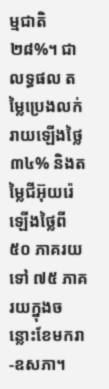ម្មជាតិ ២៨%។ ជាលទ្ធផល តម្លៃប្រេងលក់រាយឡើងថ្លៃ ៣៤% និងតម្លៃជីអ៊ុយរ៉េឡើងថ្លៃពី ៥០ ភាគរយទៅ ៧៥ ភាគរយក្នុងចន្លោះខែមករា-ឧសភា។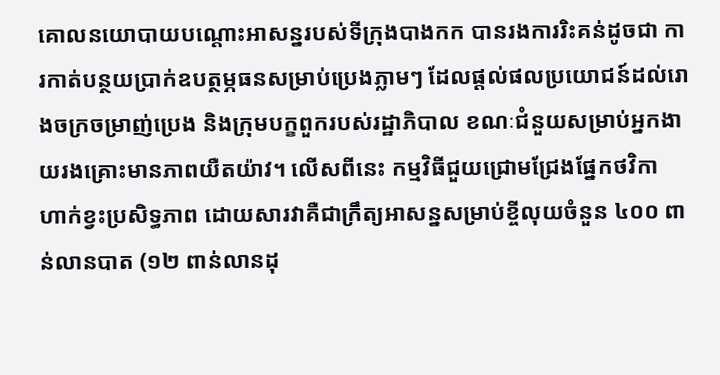គោលនយោបាយបណ្តោះអាសន្នរបស់ទីក្រុងបាងកក បានរងការរិះគន់ដូចជា ការកាត់បន្ថយប្រាក់ឧបត្ថម្ភធនសម្រាប់ប្រេងភ្លាមៗ ដែលផ្តល់ផលប្រយោជន៍ដល់រោងចក្រចម្រាញ់ប្រេង និងក្រុមបក្ខពួករបស់រដ្ឋាភិបាល ខណៈជំនួយសម្រាប់អ្នកងាយរងគ្រោះមានភាពយឺតយ៉ាវ។ លើសពីនេះ កម្មវិធីជួយជ្រោមជ្រែងផ្នែកថវិកា ហាក់ខ្វះប្រសិទ្ធភាព ដោយសារវាគឺជាក្រឹត្យអាសន្នសម្រាប់ខ្ចីលុយចំនួន ៤០០ ពាន់លានបាត (១២ ពាន់លានដុ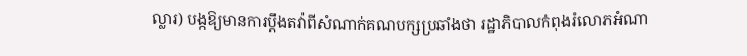ល្លារ) បង្កឱ្យមានការប្តឹងតវ៉ាពីសំណាក់គណបក្សប្រឆាំងថា រដ្ឋាភិបាលកំពុងរំលោភអំណា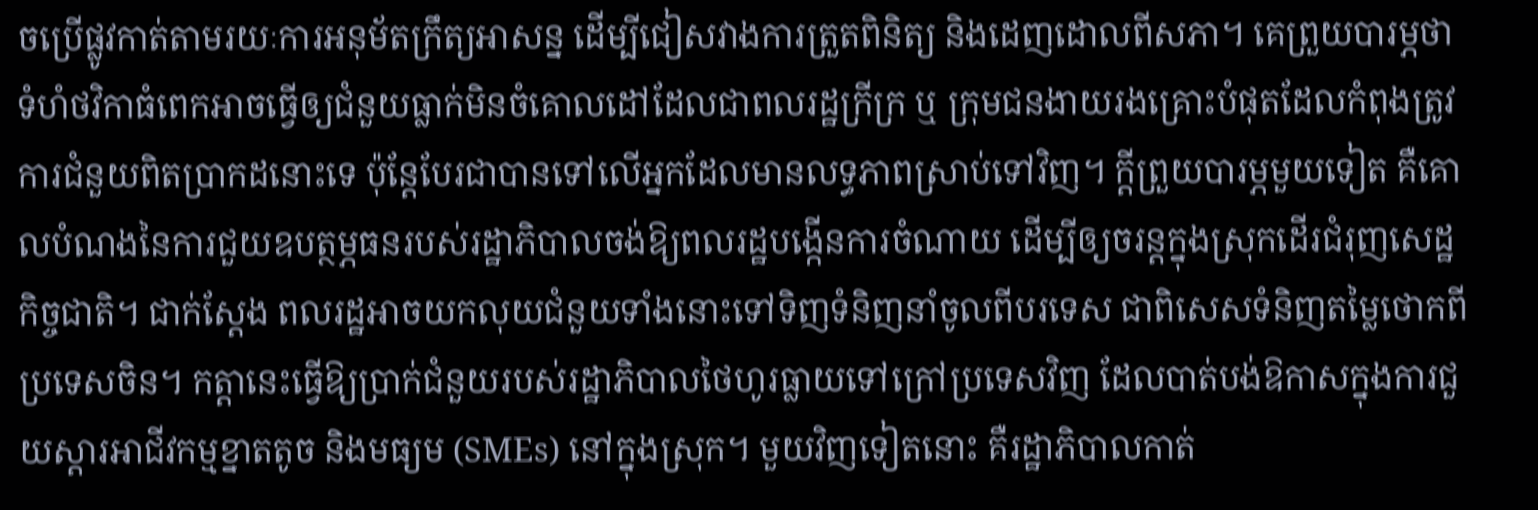ចប្រើផ្លូវកាត់តាមរយៈការអនុម័តក្រឹត្យអាសន្ន ដើម្បីជៀសវាងការត្រួតពិនិត្យ និងដេញដោលពីសភា។ គេព្រួយបារម្ភថា ទំហំថវិកាធំពេកអាចធ្វើឲ្យជំនួយធ្លាក់មិនចំគោលដៅដែលជាពលរដ្ឋក្រីក្រ ឬ ក្រុមជនងាយរងគ្រោះបំផុតដែលកំពុងត្រូវការជំនួយពិតប្រាកដនោះទេ ប៉ុន្តែបែរជាបានទៅលើអ្នកដែលមានលទ្ធភាពស្រាប់ទៅវិញ។ ក្តីព្រួយបារម្ភមួយទៀត គឺគោលបំណងនៃការជួយឧបត្ថម្ភធនរបស់រដ្ឋាភិបាលចង់ឱ្យពលរដ្ឋបង្កើនការចំណាយ ដើម្បីឲ្យចរន្តក្នុងស្រុកដើរជំរុញសេដ្ឋកិច្ចជាតិ។ ជាក់ស្តែង ពលរដ្ឋអាចយកលុយជំនួយទាំងនោះទៅទិញទំនិញនាំចូលពីបរទេស ជាពិសេសទំនិញតម្លៃថោកពីប្រទេសចិន។ កត្តានេះធ្វើឱ្យប្រាក់ជំនួយរបស់រដ្ឋាភិបាលថៃហូរធ្លាយទៅក្រៅប្រទេសវិញ ដែលបាត់បង់ឱកាសក្នុងការជួយស្តារអាជីវកម្មខ្នាតតូច និងមធ្យម (SMEs) នៅក្នុងស្រុក។ មួយវិញទៀតនោះ គឺរដ្ឋាភិបាលកាត់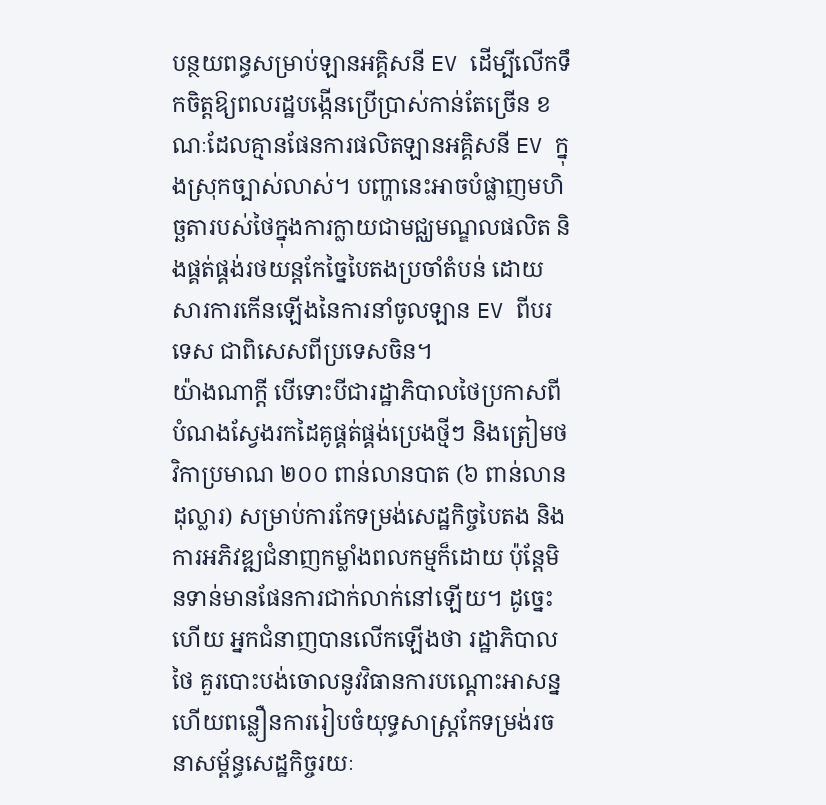បន្ថយពន្ធសម្រាប់ឡានអគ្គិសនី EV ដើម្បីលើកទឹកចិត្តឱ្យពលរដ្ឋបង្កើនប្រើប្រាស់កាន់តែច្រើន ខណៈដែលគ្មានផែនការផលិតឡានអគ្គិសនី EV ក្នុងស្រុកច្បាស់លាស់។ បញ្ហានេះអាចបំផ្លាញមហិច្ឆតារបស់ថៃក្នុងការក្លាយជាមជ្ឈមណ្ឌលផលិត និងផ្គត់ផ្គង់រថយន្តកែច្នៃបៃតងប្រចាំតំបន់ ដោយសារការកើនឡើងនៃការនាំចូលឡាន EV ពីបរទេស ជាពិសេសពីប្រទេសចិន។
យ៉ាងណាក្ដី បើទោះបីជារដ្ឋាភិបាលថៃប្រកាសពីបំណងស្វែងរកដៃគូផ្គត់ផ្គង់ប្រេងថ្មីៗ និងត្រៀមថវិកាប្រមាណ ២០០ ពាន់លានបាត (៦ ពាន់លានដុល្លារ) សម្រាប់ការកែទម្រង់សេដ្ឋកិច្ចបៃតង និងការអភិវឌ្ឍជំនាញកម្លាំងពលកម្មក៏ដោយ ប៉ុន្តែមិនទាន់មានផែនការជាក់លាក់នៅឡើយ។ ដូច្នេះហើយ អ្នកជំនាញបានលើកឡើងថា រដ្ឋាភិបាលថៃ គួរបោះបង់ចោលនូវវិធានការបណ្តោះអាសន្ន ហើយពន្លឿនការរៀបចំយុទ្ធសាស្ត្រកែទម្រង់រចនាសម្ព័ន្ធសេដ្ឋកិច្ចរយៈ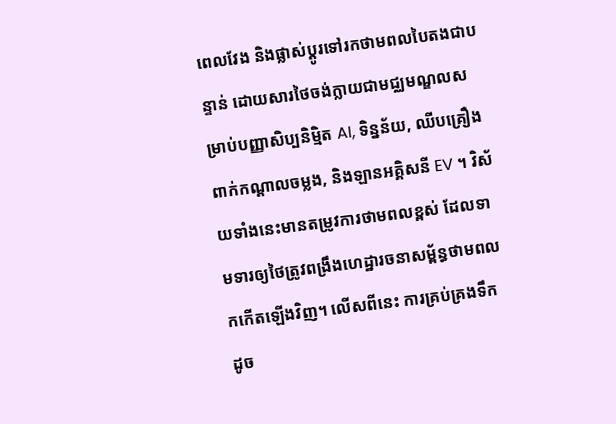ពេលវែង និងផ្លាស់ប្តូរទៅរកថាមពលបៃតងជាបន្ទាន់ ដោយសារថៃចង់ក្លាយជាមជ្ឈមណ្ឌលសម្រាប់បញ្ញាសិប្បនិម្មិត AI, ទិន្នន័យ, ឈីបគ្រឿងពាក់កណ្តាលចម្លង, និងឡានអគ្គិសនី EV ។ វិស័យទាំងនេះមានតម្រូវការថាមពលខ្ពស់ ដែលទាមទារឲ្យថៃត្រូវពង្រឹងហេដ្ឋារចនាសម្ព័ន្ធថាមពលកកើតឡើងវិញ។ លើសពីនេះ ការគ្រប់គ្រងទឹក ដូច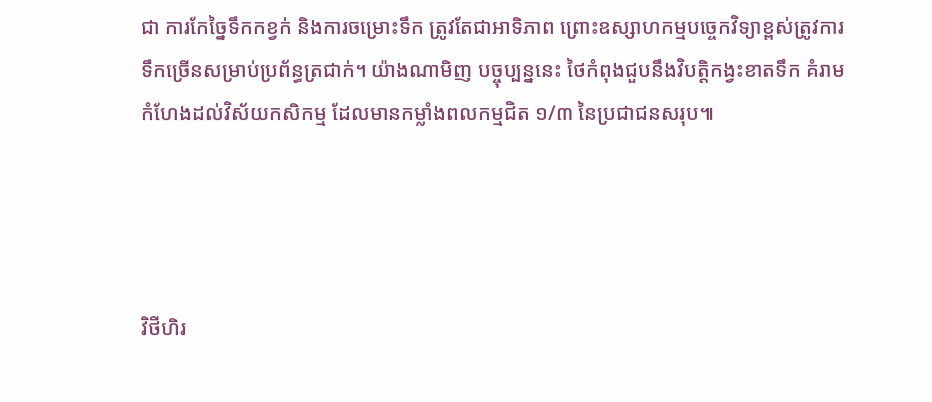ជា ការកែច្នៃទឹកកខ្វក់ និងការចម្រោះទឹក ត្រូវតែជាអាទិភាព ព្រោះឧស្សាហកម្មបច្ចេកវិទ្យាខ្ពស់ត្រូវការទឹកច្រើនសម្រាប់ប្រព័ន្ធត្រជាក់។ យ៉ាងណាមិញ បច្ចុប្បន្ននេះ ថៃកំពុងជួបនឹងវិបត្តិកង្វះខាតទឹក គំរាមកំហែងដល់វិស័យកសិកម្ម ដែលមានកម្លាំងពលកម្មជិត ១/៣ នៃប្រជាជនសរុប៕




វិថីហិរ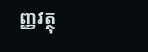ញ្ញវត្ថុ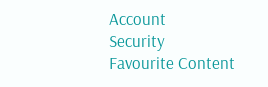Account
Security
Favourite Content